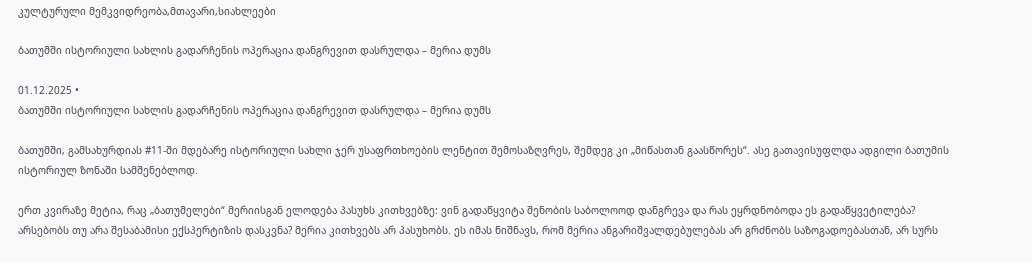კულტურული მემკვიდრეობა,მთავარი,სიახლეები

ბათუმში ისტორიული სახლის გადარჩენის ოპერაცია დანგრევით დასრულდა – მერია დუმს

01.12.2025 •
ბათუმში ისტორიული სახლის გადარჩენის ოპერაცია დანგრევით დასრულდა – მერია დუმს

ბათუმში, გამსახურდიას #11-ში მდებარე ისტორიული სახლი ჯერ უსაფრთხოების ლენტით შემოსაზღვრეს, შემდეგ კი „მიწასთან გაასწორეს“. ასე გათავისუფლდა ადგილი ბათუმის ისტორიულ ზონაში სამშენებლოდ.

ერთ კვირაზე მეტია, რაც „ბათუმელები“ მერიისგან ელოდება პასუხს კითხვებზე: ვინ გადაწყვიტა შენობის საბოლოოდ დანგრევა და რას ეყრდნობოდა ეს გადაწყვეტილება? არსებობს თუ არა შესაბამისი ექსპერტიზის დასკვნა? მერია კითხვებს არ პასუხობს. ეს იმას ნიშნავს, რომ მერია ანგარიშვალდებულებას არ გრძნობს საზოგადოებასთან, არ სურს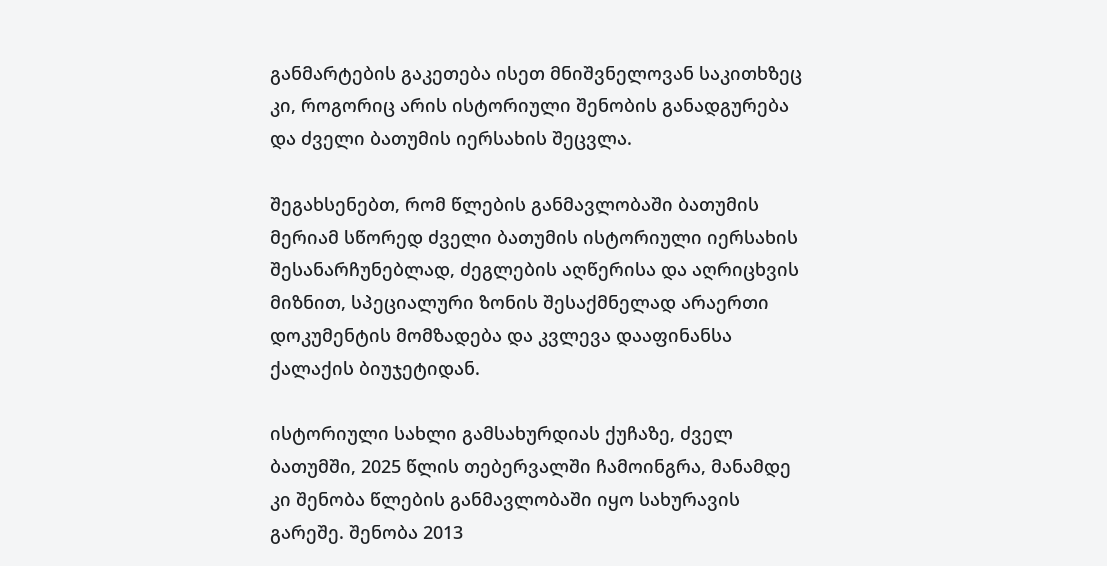განმარტების გაკეთება ისეთ მნიშვნელოვან საკითხზეც კი, როგორიც არის ისტორიული შენობის განადგურება და ძველი ბათუმის იერსახის შეცვლა.

შეგახსენებთ, რომ წლების განმავლობაში ბათუმის მერიამ სწორედ ძველი ბათუმის ისტორიული იერსახის შესანარჩუნებლად, ძეგლების აღწერისა და აღრიცხვის მიზნით, სპეციალური ზონის შესაქმნელად არაერთი დოკუმენტის მომზადება და კვლევა დააფინანსა ქალაქის ბიუჯეტიდან.

ისტორიული სახლი გამსახურდიას ქუჩაზე, ძველ ბათუმში, 2025 წლის თებერვალში ჩამოინგრა, მანამდე კი შენობა წლების განმავლობაში იყო სახურავის გარეშე. შენობა 2013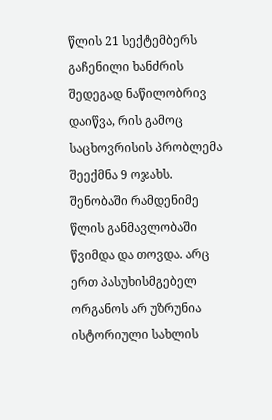წლის 21 სექტემბერს გაჩენილი ხანძრის შედეგად ნაწილობრივ დაიწვა, რის გამოც საცხოვრისის პრობლემა შეექმნა 9 ოჯახს. შენობაში რამდენიმე წლის განმავლობაში წვიმდა და თოვდა. არც ერთ პასუხისმგებელ ორგანოს არ უზრუნია ისტორიული სახლის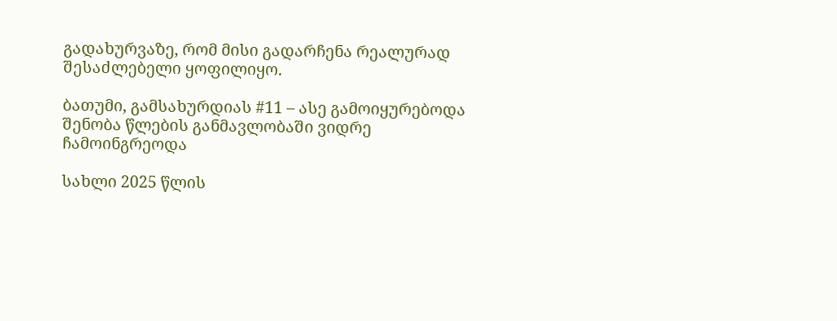გადახურვაზე, რომ მისი გადარჩენა რეალურად შესაძლებელი ყოფილიყო.

ბათუმი, გამსახურდიას #11 – ასე გამოიყურებოდა შენობა წლების განმავლობაში ვიდრე ჩამოინგრეოდა

სახლი 2025 წლის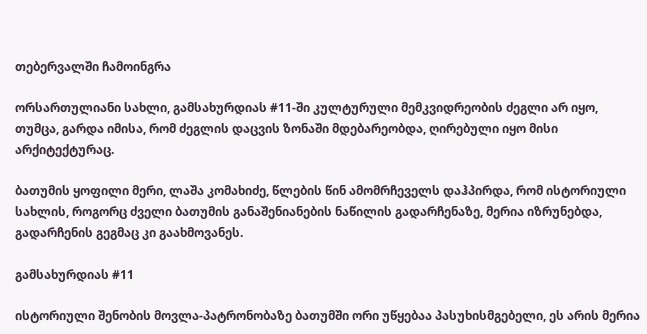თებერვალში ჩამოინგრა

ორსართულიანი სახლი, გამსახურდიას #11-ში კულტურული მემკვიდრეობის ძეგლი არ იყო, თუმცა, გარდა იმისა, რომ ძეგლის დაცვის ზონაში მდებარეობდა, ღირებული იყო მისი არქიტექტურაც.

ბათუმის ყოფილი მერი, ლაშა კომახიძე, წლების წინ ამომრჩეველს დაჰპირდა, რომ ისტორიული სახლის, როგორც ძველი ბათუმის განაშენიანების ნაწილის გადარჩენაზე, მერია იზრუნებდა, გადარჩენის გეგმაც კი გაახმოვანეს.

გამსახურდიას #11

ისტორიული შენობის მოვლა-პატრონობაზე ბათუმში ორი უწყებაა პასუხისმგებელი, ეს არის მერია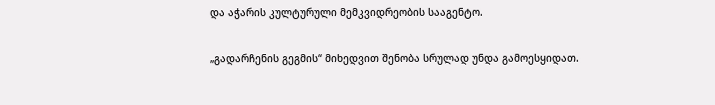და აჭარის კულტურული მემკვიდრეობის სააგენტო.

„გადარჩენის გეგმის“ მიხედვით შენობა სრულად უნდა გამოესყიდათ.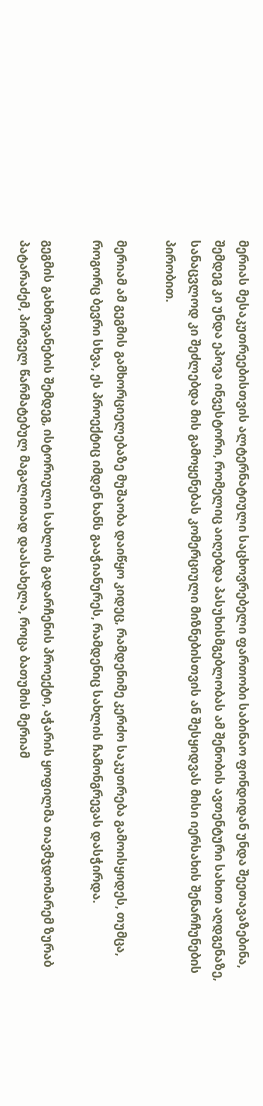მერიას მესაკუთრეებისთვის ალტერნატიული საცხოვრებელი ფართობი საბინაო ფონდიდან უნდა შეეთავაზებინა, შემდეგ კი უნდა ეპოვა ინვესტორი, რომელიც აიღებდა პასუხისმგებლობას ამ შენობის ავთენტური სახით აღდგენაზე, სანაცვლოდ კი შეძლებდა მის გამოყენებას კომერციული მიზნებისთვის ან შესყიდვას მისი იერსახის შენარჩუნების პირობით.

მერიამ ამ გეგმის გამხორციელებაზე მუშაობა დაიწყო კიდეც, რამდენიმე კერძო საკუთრება გამოისყიდეს, თუმცა, როგორც ბევრი სხვა, ეს პროექტიც იმდენ ხანს გააჭიანურეს, რამდენიც სახლის ჩამონგრევას დასჭირდა.

გეგმის გახმოვანების შემდეგ, ისტორიული სახლის გადარჩენის პროექტი, აჭარის ყოფილმა თავმჯდომარემ ზურაბ პატარაძემ, პირველ წარმატებულ მაგალითად დაასახელა, როცა ბათუმის მერიამ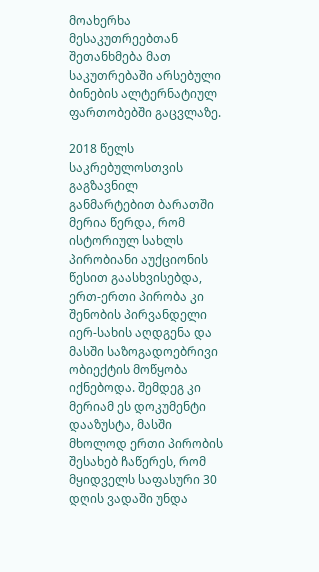მოახერხა მესაკუთრეებთან შეთანხმება მათ საკუთრებაში არსებული ბინების ალტერნატიულ ფართობებში გაცვლაზე.

2018 წელს საკრებულოსთვის გაგზავნილ განმარტებით ბარათში მერია წერდა, რომ ისტორიულ სახლს პირობიანი აუქციონის წესით გაასხვისებდა, ერთ-ერთი პირობა კი შენობის პირვანდელი იერ-სახის აღდგენა და მასში საზოგადოებრივი ობიექტის მოწყობა იქნებოდა. შემდეგ კი მერიამ ეს დოკუმენტი დააზუსტა, მასში მხოლოდ ერთი პირობის შესახებ ჩაწერეს, რომ მყიდველს საფასური 30 დღის ვადაში უნდა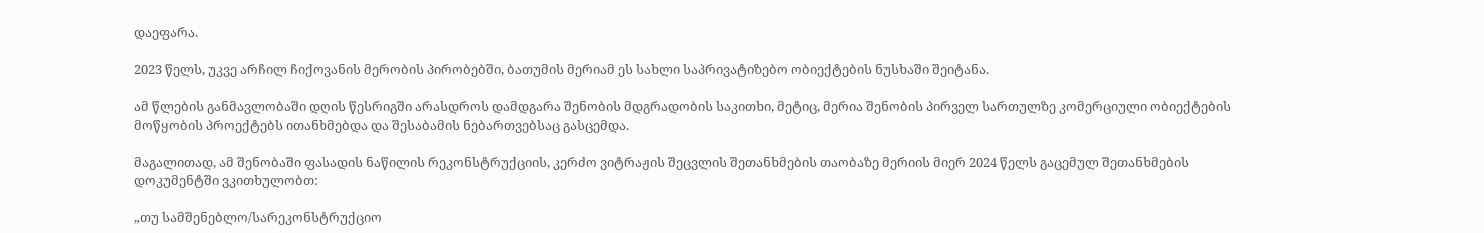დაეფარა.

2023 წელს, უკვე არჩილ ჩიქოვანის მერობის პირობებში, ბათუმის მერიამ ეს სახლი საპრივატიზებო ობიექტების ნუსხაში შეიტანა.

ამ წლების განმავლობაში დღის წესრიგში არასდროს დამდგარა შენობის მდგრადობის საკითხი, მეტიც, მერია შენობის პირველ სართულზე კომერციული ობიექტების მოწყობის პროექტებს ითანხმებდა და შესაბამის ნებართვებსაც გასცემდა.

მაგალითად, ამ შენობაში ფასადის ნაწილის რეკონსტრუქციის, კერძო ვიტრაჟის შეცვლის შეთანხმების თაობაზე მერიის მიერ 2024 წელს გაცემულ შეთანხმების დოკუმენტში ვკითხულობთ:

„თუ სამშენებლო/სარეკონსტრუქციო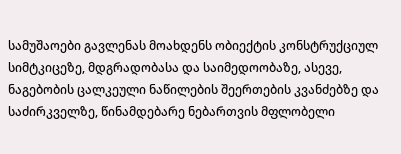სამუშაოები გავლენას მოახდენს ობიექტის კონსტრუქციულ სიმტკიცეზე, მდგრადობასა და საიმედოობაზე, ასევე, ნაგებობის ცალკეული ნაწილების შეერთების კვანძებზე და საძირკველზე, წინამდებარე ნებართვის მფლობელი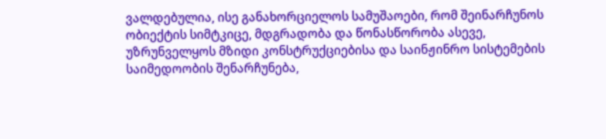ვალდებულია, ისე განახორციელოს სამუშაოები, რომ შეინარჩუნოს ობიექტის სიმტკიცე, მდგრადობა და წონასწორობა ასევე, უზრუნველყოს მზიდი კონსტრუქციებისა და საინჟინრო სისტემების საიმედოობის შენარჩუნება,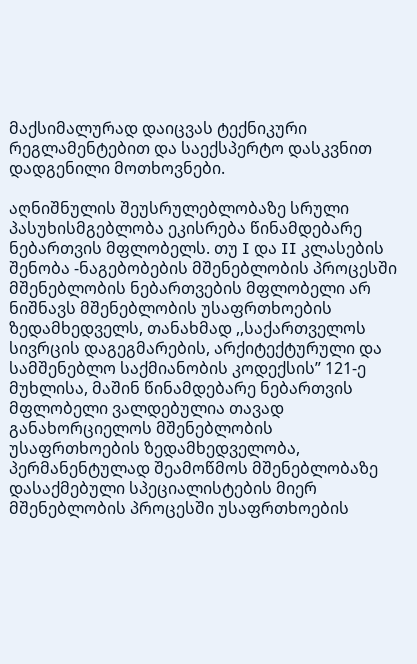მაქსიმალურად დაიცვას ტექნიკური რეგლამენტებით და საექსპერტო დასკვნით დადგენილი მოთხოვნები.

აღნიშნულის შეუსრულებლობაზე სრული პასუხისმგებლობა ეკისრება წინამდებარე ნებართვის მფლობელს. თუ I და II კლასების შენობა -ნაგებობების მშენებლობის პროცესში მშენებლობის ნებართვების მფლობელი არ ნიშნავს მშენებლობის უსაფრთხოების ზედამხედველს, თანახმად ,,საქართველოს სივრცის დაგეგმარების, არქიტექტურული და სამშენებლო საქმიანობის კოდექსის” 121-ე მუხლისა, მაშინ წინამდებარე ნებართვის მფლობელი ვალდებულია თავად განახორციელოს მშენებლობის უსაფრთხოების ზედამხედველობა, პერმანენტულად შეამოწმოს მშენებლობაზე დასაქმებული სპეციალისტების მიერ მშენებლობის პროცესში უსაფრთხოების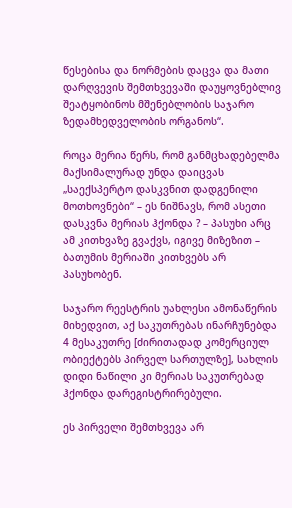წესებისა და ნორმების დაცვა და მათი დარღვევის შემთხვევაში დაუყოვნებლივ შეატყობინოს მშენებლობის საჯარო ზედამხედველობის ორგანოს“.

როცა მერია წერს, რომ განმცხადებელმა მაქსიმალურად უნდა დაიცვას „საექსპერტო დასკვნით დადგენილი მოთხოვნები“ – ეს ნიშნავს, რომ ასეთი დასკვნა მერიას ჰქონდა ? – პასუხი არც ამ კითხვაზე გვაქვს, იგივე მიზეზით – ბათუმის მერიაში კითხვებს არ პასუხობენ.

საჯარო რეესტრის უახლესი ამონაწერის მიხედვით, აქ საკუთრებას ინარჩუნებდა 4 მესაკუთრე [ძირითადად კომერციულ ობიექტებს პირველ სართულზე], სახლის დიდი ნაწილი კი მერიას საკუთრებად ჰქონდა დარეგისტრირებული.

ეს პირველი შემთხვევა არ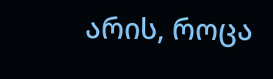არის, როცა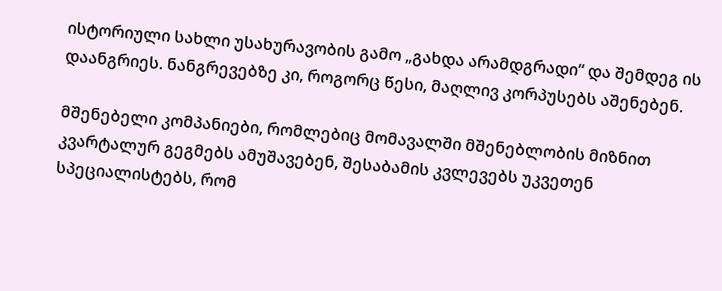ისტორიული სახლი უსახურავობის გამო „გახდა არამდგრადი“ და შემდეგ ის დაანგრიეს. ნანგრევებზე კი, როგორც წესი, მაღლივ კორპუსებს აშენებენ.

მშენებელი კომპანიები, რომლებიც მომავალში მშენებლობის მიზნით კვარტალურ გეგმებს ამუშავებენ, შესაბამის კვლევებს უკვეთენ სპეციალისტებს, რომ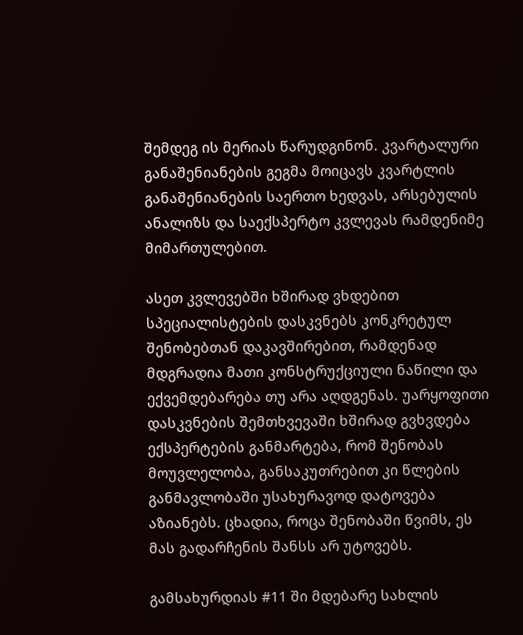შემდეგ ის მერიას წარუდგინონ. კვარტალური განაშენიანების გეგმა მოიცავს კვარტლის განაშენიანების საერთო ხედვას, არსებულის ანალიზს და საექსპერტო კვლევას რამდენიმე მიმართულებით.

ასეთ კვლევებში ხშირად ვხდებით სპეციალისტების დასკვნებს კონკრეტულ შენობებთან დაკავშირებით, რამდენად მდგრადია მათი კონსტრუქციული ნაწილი და ექვემდებარება თუ არა აღდგენას. უარყოფითი დასკვნების შემთხვევაში ხშირად გვხვდება ექსპერტების განმარტება, რომ შენობას მოუვლელობა, განსაკუთრებით კი წლების განმავლობაში უსახურავოდ დატოვება აზიანებს. ცხადია, როცა შენობაში წვიმს, ეს მას გადარჩენის შანსს არ უტოვებს.

გამსახურდიას #11 ში მდებარე სახლის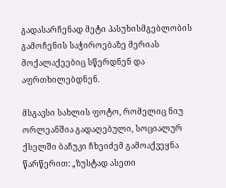გადასარჩენად მეტი პასუხისმგებლობის გამოჩენის საჭიროებაზე მერიას მოქალაქეებიც სწერდნენ და აფრთხილებდნენ.

მსგავსი სახლის ფოტო, რომელიც ნიუ ორლეანშია გადაღებული, სოციალურ ქსელში ბაჩუკი ჩხეიძემ გამოაქვეყნა წარწერით: „ზუსტად ასეთი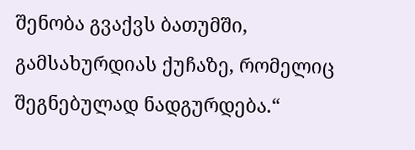შენობა გვაქვს ბათუმში, გამსახურდიას ქუჩაზე, რომელიც შეგნებულად ნადგურდება.“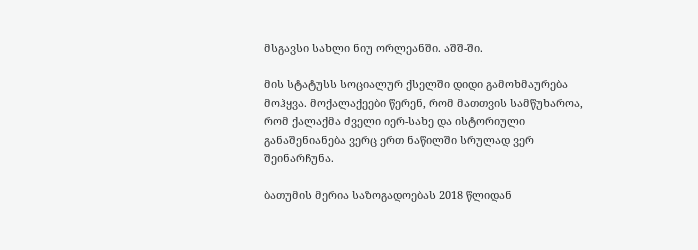მსგავსი სახლი ნიუ ორლეანში. აშშ-ში.

მის სტატუსს სოციალურ ქსელში დიდი გამოხმაურება მოჰყვა. მოქალაქეები წერენ, რომ მათთვის სამწუხაროა, რომ ქალაქმა ძველი იერ-სახე და ისტორიული განაშენიანება ვერც ერთ ნაწილში სრულად ვერ შეინარჩუნა.

ბათუმის მერია საზოგადოებას 2018 წლიდან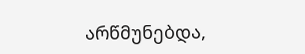არწმუნებდა,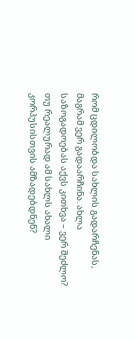რომ ცდილობდა სახლის გადარჩენას, მაგრამ ვერ გადაარჩინა. ახლა საზოგადოებას აქვს კითხვა – ვერ შეძლო? თუ რეალურად ამ სახლს ახალი კორპუსისთვის ამზადებდნენ?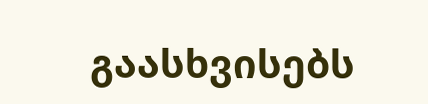გაასხვისებს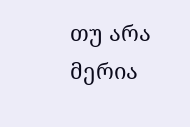თუ არა მერია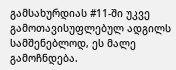გამსახურდიას #11-ში უკვე გამოთავისუფლებულ ადგილს სამშენებლოდ, ეს მალე გამოჩნდება.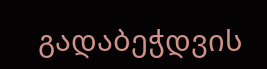გადაბეჭდვის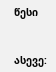წესი


ასევე: